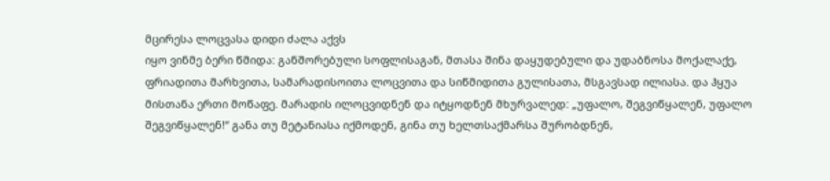მცირესა ლოცვასა დიდი ძალა აქვს
იყო ვინმე ბერი წმიდა: განშორებული სოფლისაგან, მთასა შინა დაყუდებული და უდაბნოსა მოქალაქე, ფრიადითა მარხვითა, სამარადისოითა ლოცვითა და სიწმიდითა გულისათა, მსგავსად ილიასა. და ჰყუა მისთანა ერთი მოწაფე. მარადის ილოცვიდნენ და იტყოდნენ მხურვალედ: „უფალო, შეგვიწყალენ, უფალო შეგვიწყალენ!“ განა თუ მეტანიასა იქმოდენ, გინა თუ ხელთსაქმარსა შურობდნენ,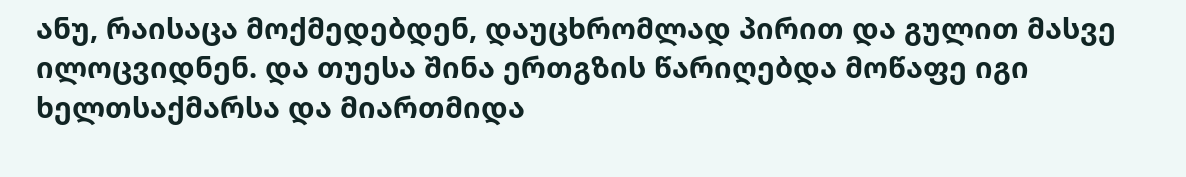ანუ, რაისაცა მოქმედებდენ, დაუცხრომლად პირით და გულით მასვე ილოცვიდნენ. და თუესა შინა ერთგზის წარიღებდა მოწაფე იგი ხელთსაქმარსა და მიართმიდა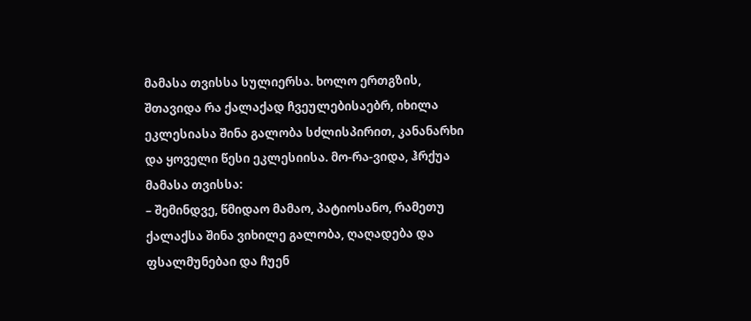მამასა თვისსა სულიერსა. ხოლო ერთგზის, შთავიდა რა ქალაქად ჩვეულებისაებრ, იხილა ეკლესიასა შინა გალობა სძლისპირით, კანანარხი და ყოველი წესი ეკლესიისა. მო-რა-ვიდა, ჰრქუა მამასა თვისსა:
– შემინდვე, წმიდაო მამაო, პატიოსანო, რამეთუ ქალაქსა შინა ვიხილე გალობა, ღაღადება და ფსალმუნებაი და ჩუენ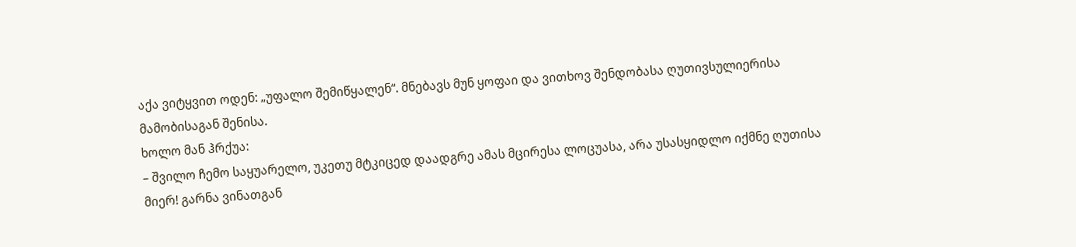აქა ვიტყვით ოდენ: „უფალო შემიწყალენ“. მნებავს მუნ ყოფაი და ვითხოვ შენდობასა ღუთივსულიერისა მამობისაგან შენისა.
ხოლო მან ჰრქუა:
– შვილო ჩემო საყუარელო, უკეთუ მტკიცედ დაადგრე ამას მცირესა ლოცუასა, არა უსასყიდლო იქმნე ღუთისა მიერ! გარნა ვინათგან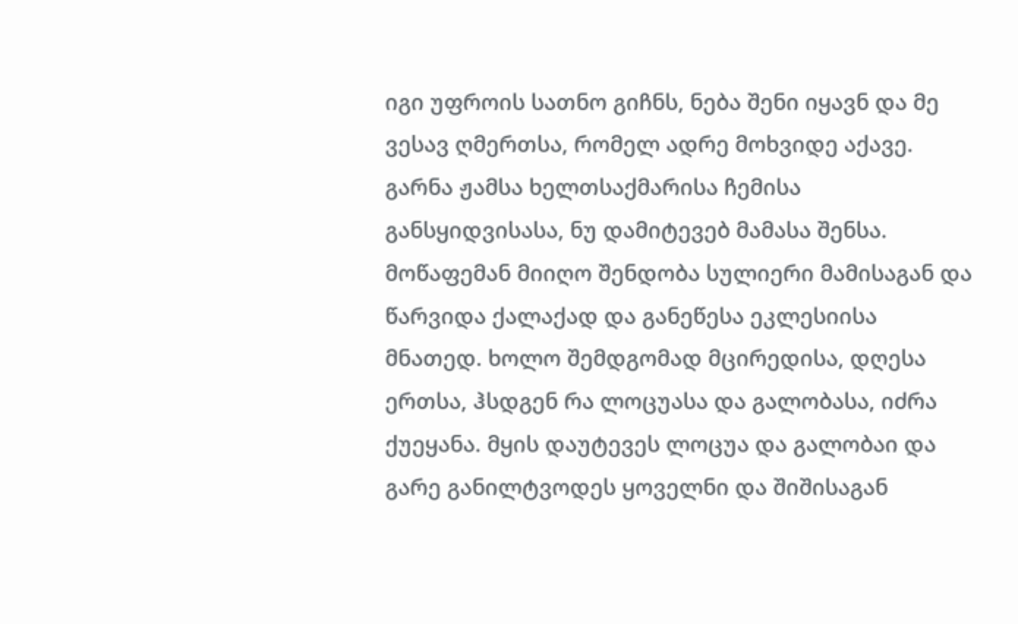იგი უფროის სათნო გიჩნს, ნება შენი იყავნ და მე ვესავ ღმერთსა, რომელ ადრე მოხვიდე აქავე. გარნა ჟამსა ხელთსაქმარისა ჩემისა განსყიდვისასა, ნუ დამიტევებ მამასა შენსა.
მოწაფემან მიიღო შენდობა სულიერი მამისაგან და წარვიდა ქალაქად და განეწესა ეკლესიისა მნათედ. ხოლო შემდგომად მცირედისა, დღესა ერთსა, ჰსდგენ რა ლოცუასა და გალობასა, იძრა ქუეყანა. მყის დაუტევეს ლოცუა და გალობაი და გარე განილტვოდეს ყოველნი და შიშისაგან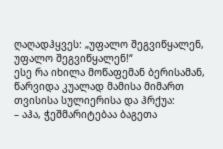ღაღადჰყვეს: „უფალო შეგვიწყალენ, უფალო შეგვიწყალენ!“
ესე რა იხილა მოწაფემან ბერისამან, წარვიდა კუალად მამისა მიმართ თვისისა სულიერისა და ჰრქუა:
– აჰა, ჭეშმარიტებაა ბაგეთა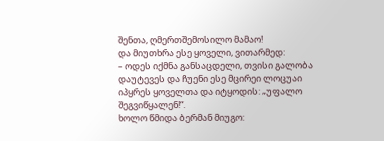შენთა, ღმერთშემოსილო მამაო!
და მიუთხრა ესე ყოველი, ვითარმედ:
– ოდეს იქმნა განსაცდელი, თვისი გალობა დაუტევეს და ჩუენი ესე მცირეი ლოცუაი იპყრეს ყოველთა და იტყოდის: „უფალო შეგვიწყალენ!“.
ხოლო წმიდა ბერმან მიუგო: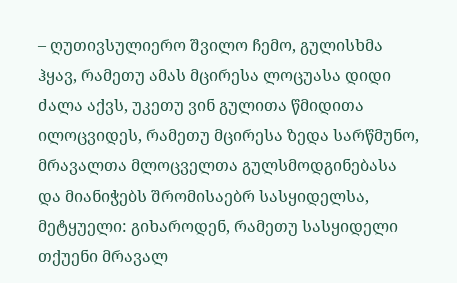– ღუთივსულიერო შვილო ჩემო, გულისხმა ჰყავ, რამეთუ ამას მცირესა ლოცუასა დიდი ძალა აქვს, უკეთუ ვინ გულითა წმიდითა ილოცვიდეს, რამეთუ მცირესა ზედა სარწმუნო, მრავალთა მლოცველთა გულსმოდგინებასა და მიანიჭებს შრომისაებრ სასყიდელსა, მეტყუელი: გიხაროდენ, რამეთუ სასყიდელი თქუენი მრავალ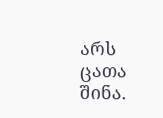არს ცათა შინა.